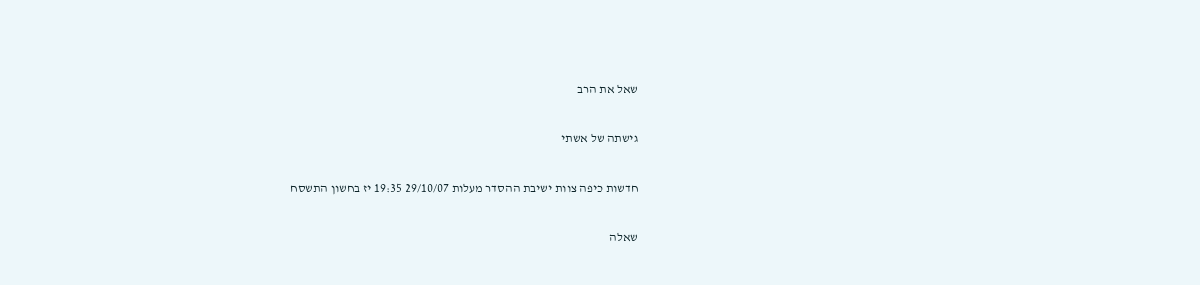שאל את הרב

גישתה של אשתי

חדשות כיפה צוות ישיבת ההסדר מעלות 29/10/07 19:35 יז בחשון התשסח

שאלה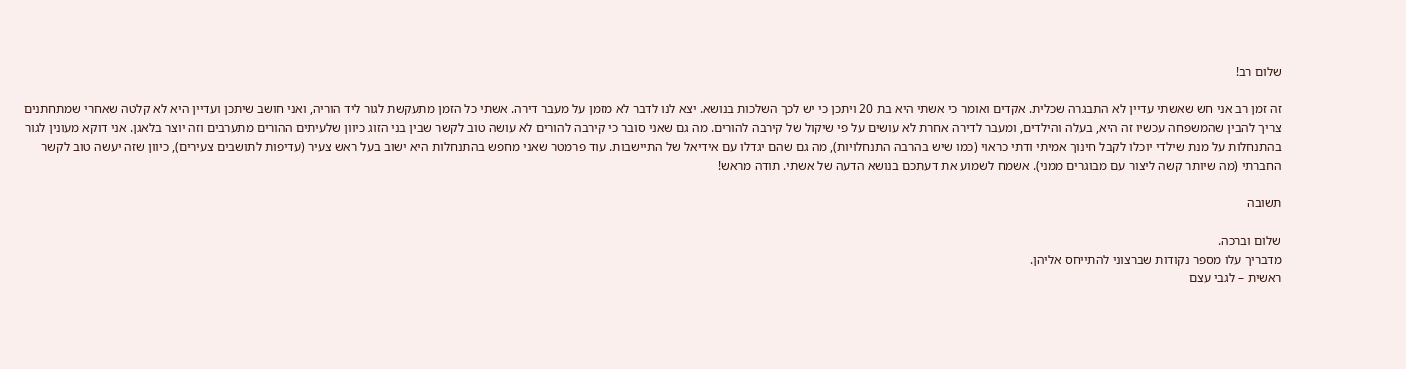שלום רב!

זה זמן רב אני חש שאשתי עדיין לא התבגרה שכלית. אקדים ואומר כי אשתי היא בת 20 ויתכן כי יש לכך השלכות בנושא. יצא לנו לדבר לא מזמן על מעבר דירה. אשתי כל הזמן מתעקשת לגור ליד הוריה, ואני חושב שיתכן ועדיין היא לא קלטה שאחרי שמתחתנים צריך להבין שהמשפחה עכשיו זה היא, בעלה והילדים, ומעבר לדירה אחרת לא עושים על פי שיקול של קירבה להורים. מה גם שאני סובר כי קירבה להורים לא עושה טוב לקשר שבין בני הזוג כיוון שלעיתים ההורים מתערבים וזה יוצר בלאגן. אני דוקא מעונין לגור בהתנחלות על מנת שילדי יוכלו לקבל חינוך אמיתי ודתי כראוי (כמו שיש בהרבה התנחלויות), מה גם שהם יגדלו עם אידיאל של התיישבות. עוד פרמטר שאני מחפש בהתנחלות היא ישוב בעל ראש צעיר (עדיפות לתושבים צעירים), כיוון שזה יעשה טוב לקשר החברתי (מה שיותר קשה ליצור עם מבוגרים ממני). אשמח לשמוע את דעתכם בנושא הדעה של אשתי. תודה מראש!

תשובה

שלום וברכה.
מדבריך עלו מספר נקודות שברצוני להתייחס אליהן.
ראשית – לגבי עצם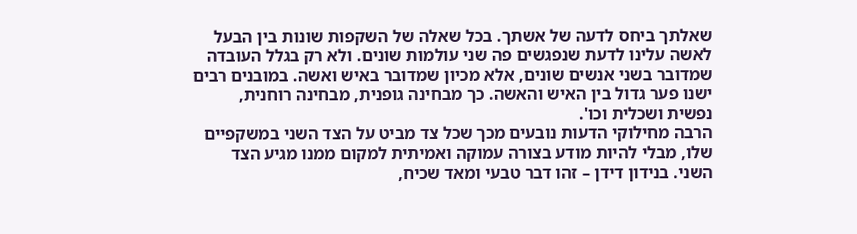שאלתך ביחס לדעה של אשתך. בכל שאלה של השקפות שונות בין הבעל לאשה עלינו לדעת שנפגשים פה שני עולמות שונים. ולא רק בגלל העובדה שמדובר בשני אנשים שונים, אלא מכיון שמדובר באיש ואשה. במובנים רבים ישנו פער גדול בין האיש והאשה. כך מבחינה גופנית, מבחינה רוחנית, נפשית ושכלית וכו'.
הרבה מחילוקי הדעות נובעים מכך שכל צד מביט על הצד השני במשקפיים שלו, מבלי להיות מודע בצורה עמוקה ואמיתית למקום ממנו מגיע הצד השני. בנידון דידן – זהו דבר טבעי ומאד שכיח,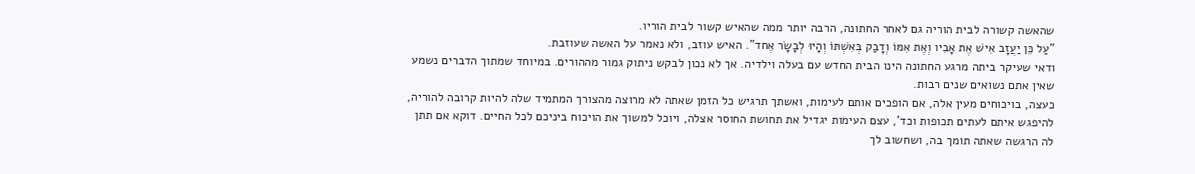שהאשה קשורה לבית הוריה גם לאחר החתונה, הרבה יותר ממה שהאיש קשור לבית הוריו.
"עַל כֵּן יַעֲזָב אִישׁ אֶת אָבִיו וְאֶת אִמּוֹ וְדָבַק בְּאִשְׁתּוֹ וְהָיוּ לְבָשָׂר אֶחד". האיש עוזב, ולא נאמר על האשה שעוזבת.
ודאי שעיקר ביתה מרגע החתונה הינו הבית החדש עם בעלה וילדיה. אך לא נכון לבקש ניתוק גמור מההורים. במיוחד שמתוך הדברים נשמע שאין אתם נשואים שנים רבות.
כעצה, בויכוחים מעין אלה, אם הופכים אותם לעימות, ואשתך תרגיש כל הזמן שאתה לא מרוצה מהצורך המתמיד שלה להיות קרובה להוריה, להיפגש איתם לעתים תכופות וכד', עצם העימות יגדיל את תחושת החוסר אצלה, ויוכל למשוך את הויכוח ביניכם לכל החיים. דוקא אם תתן לה הרגשה שאתה תומך בה, ושחשוב לך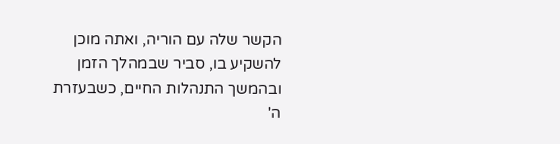הקשר שלה עם הוריה, ואתה מוכן להשקיע בו, סביר שבמהלך הזמן ובהמשך התנהלות החיים, כשבעזרת ה'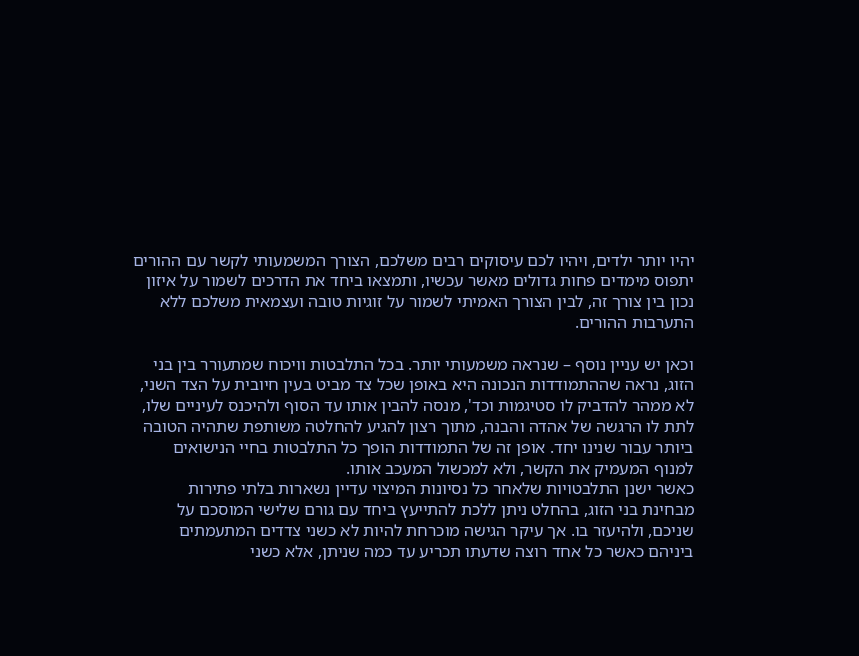יהיו יותר ילדים, ויהיו לכם עיסוקים רבים משלכם, הצורך המשמעותי לקשר עם ההורים יתפוס מימדים פחות גדולים מאשר עכשיו, ותמצאו ביחד את הדרכים לשמור על איזון נכון בין צורך זה, לבין הצורך האמיתי לשמור על זוגיות טובה ועצמאית משלכם ללא התערבות ההורים.

וכאן יש עניין נוסף – שנראה משמעותי יותר. בכל התלבטות וויכוח שמתעורר בין בני הזוג, נראה שההתמודדות הנכונה היא באופן שכל צד מביט בעין חיובית על הצד השני, לא ממהר להדביק לו סטיגמות וכד', מנסה להבין אותו עד הסוף ולהיכנס לעיניים שלו, לתת לו הרגשה של אהדה והבנה, מתוך רצון להגיע להחלטה משותפת שתהיה הטובה ביותר עבור שנינו יחד. אופן זה של התמודדות הופך כל התלבטות בחיי הנישואים למנוף המעמיק את הקשר, ולא למכשול המעכב אותו.
כאשר ישנן התלבטויות שלאחר כל נסיונות המיצוי עדיין נשארות בלתי פתירות מבחינת בני הזוג, בהחלט ניתן ללכת להתייעץ ביחד עם גורם שלישי המוסכם על שניכם, ולהיעזר בו. אך עיקר הגישה מוכרחת להיות לא כשני צדדים המתעמתים ביניהם כאשר כל אחד רוצה שדעתו תכריע עד כמה שניתן, אלא כשני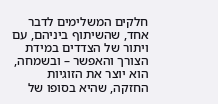חלקים המשלימים לדבר אחד, שהשיתוף ביניהם, עם ויתור של הצדדים במידת הצורך והאפשר – ובשמחה, הוא יוצר את הזוגיות החזקה, שהיא בסופו של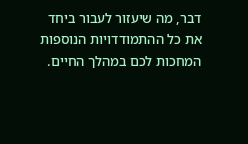דבר, מה שיעזור לעבור ביחד את כל ההתמודדויות הנוספות המחכות לכם במהלך החיים.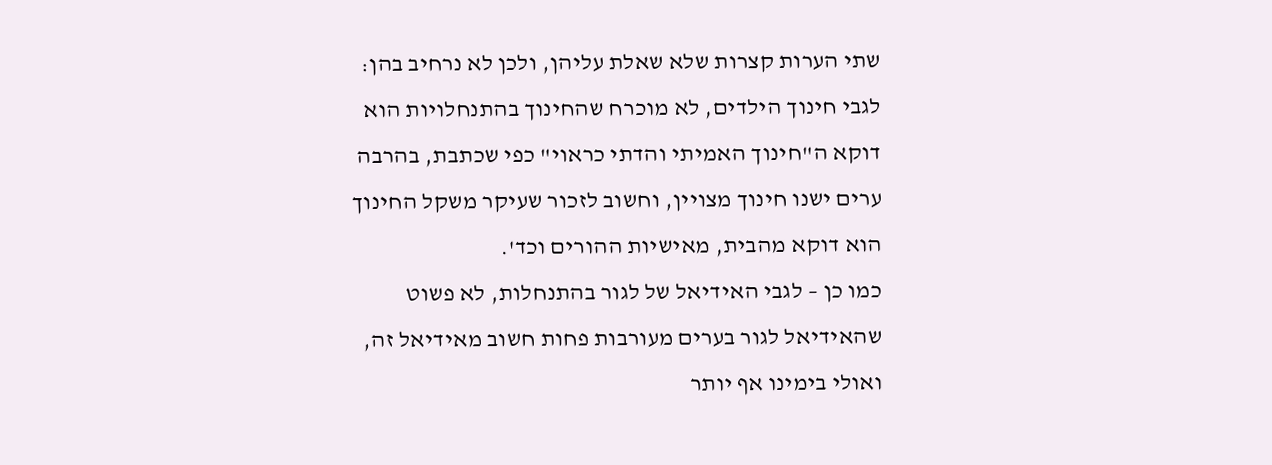שתי הערות קצרות שלא שאלת עליהן, ולכן לא נרחיב בהן: לגבי חינוך הילדים, לא מוכרח שהחינוך בהתנחלויות הוא דוקא ה"חינוך האמיתי והדתי כראוי" כפי שכתבת, בהרבה ערים ישנו חינוך מצויין, וחשוב לזכור שעיקר משקל החינוך הוא דוקא מהבית, מאישיות ההורים וכד'.
כמו כן – לגבי האידיאל של לגור בהתנחלות, לא פשוט שהאידיאל לגור בערים מעורבות פחות חשוב מאידיאל זה, ואולי בימינו אף יותר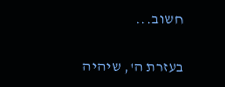חשוב...

בעזרת ה', שיהיה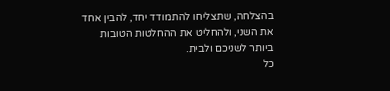בהצלחה, שתצליחו להתמודד יחד, להבין אחד את השני, ולהחליט את ההחלטות הטובות ביותר לשניכם ולבית.
כל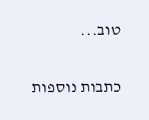טוב...

כתבות נוספות